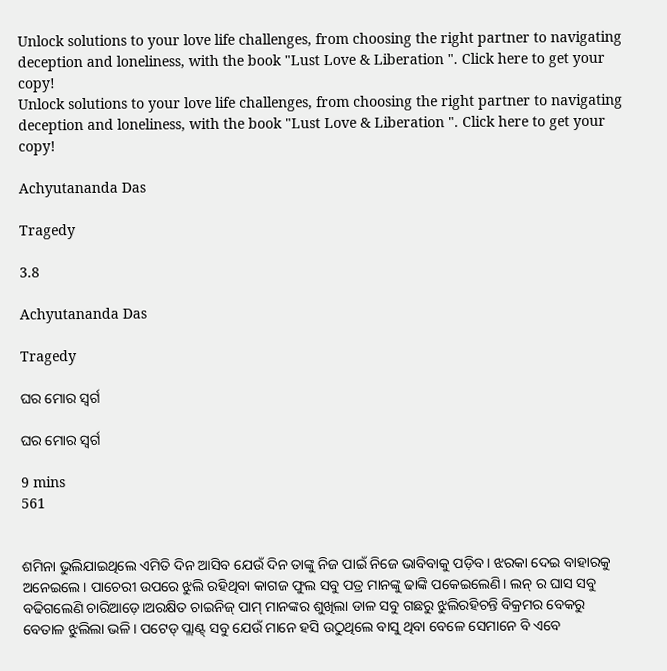Unlock solutions to your love life challenges, from choosing the right partner to navigating deception and loneliness, with the book "Lust Love & Liberation ". Click here to get your copy!
Unlock solutions to your love life challenges, from choosing the right partner to navigating deception and loneliness, with the book "Lust Love & Liberation ". Click here to get your copy!

Achyutananda Das

Tragedy

3.8

Achyutananda Das

Tragedy

ଘର ମୋର ସ୍ଵର୍ଗ

ଘର ମୋର ସ୍ଵର୍ଗ

9 mins
561


ଶମିନା ଭୁଲିଯାଇଥିଲେ ଏମିତି ଦିନ ଆସିବ ଯେଉଁ ଦିନ ତାଙ୍କୁ ନିଜ ପାଇଁ ନିଜେ ଭାବିବାକୁ ପଡ଼ିବ। ଝରକା ଦେଇ ବାହାରକୁ ଅନେଇଲେ। ପାଚେରୀ ଉପରେ ଝୁଲି ରହିଥିବା କାଗଜ ଫୁଲ ସବୁ ପତ୍ର ମାନଙ୍କୁ ଢାଙ୍କି ପକେଇଲେଣି। ଲନ୍ ର ଘାସ ସବୁ ବଢିଗଲେଣି ଚାରିଆଡ଼େ।ଅରକ୍ଷିତ ଚାଇନିଜ୍ ପାମ୍ ମାନଙ୍କର ଶୁଖିଲା ଡାଳ ସବୁ ଗଛରୁ ଝୁଲିରହିଚନ୍ତି ବିକ୍ରମର ବେକରୁ ବେତାଳ ଝୁଲିଲା ଭଳି। ପଟେଡ୍ ପ୍ଲାଣ୍ଟ୍ ସବୁ ଯେଉଁ ମାନେ ହସି ଉଠୁଥିଲେ ବାସୁ ଥିବା ବେଳେ ସେମାନେ ବି ଏବେ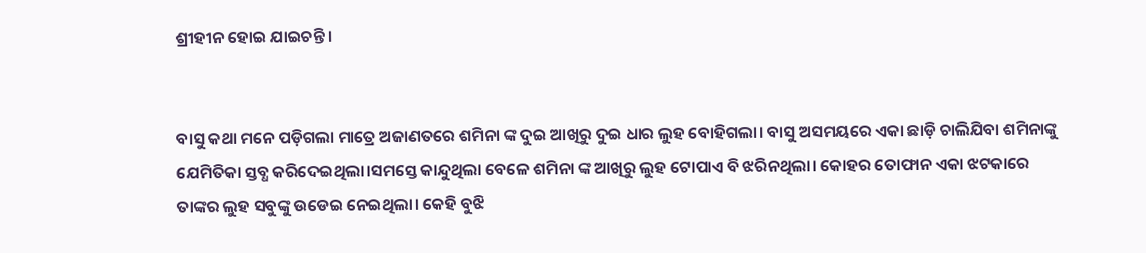ଶ୍ରୀହୀନ ହୋଇ ଯାଇଚନ୍ତି।


ବାସୁ କଥା ମନେ ପଡ଼ିଗଲା ମାତ୍ରେ ଅଜାଣତରେ ଶମିନା ଙ୍କ ଦୁଇ ଆଖିରୁ ଦୁଇ ଧାର ଲୁହ ବୋହିଗଲା। ବାସୁ ଅସମୟରେ ଏକା ଛାଡ଼ି ଚାଲିଯିବା ଶମିନାଙ୍କୁ ଯେମିତିକା ସ୍ତବ୍ଧ କରିଦେଇଥିଲା।ସମସ୍ତେ କାନ୍ଦୁଥିଲା ବେଳେ ଶମିନା ଙ୍କ ଆଖିରୁ ଲୁହ ଟୋପାଏ ବି ଝରିନଥିଲା। କୋହର ତୋଫାନ ଏକା ଝଟକାରେ ତାଙ୍କର ଲୁହ ସବୁଙ୍କୁ ଉଡେଇ ନେଇଥିଲା। କେହି ବୁଝି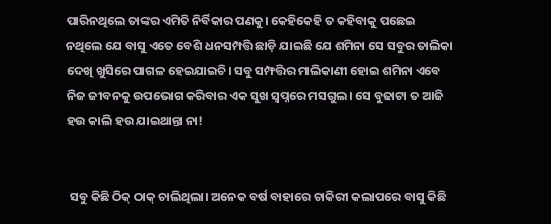ପାରିନଥିଲେ ତାଙ୍କର ଏମିତି ନିର୍ବିକାର ପଣକୁ। କେହିକେହି ତ କହିବାକୁ ପଛେଇ ନଥିଲେ ଯେ ବାସୁ ଏତେ ବେଶି ଧନସମ୍ପତ୍ତି ଛାଡ଼ି ଯାଇଛି ଯେ ଶମିନା ସେ ସବୁର ତାଲିକା ଦେଖି ଖୁସିରେ ପାଗଳ ହେଇଯାଇଚି। ସବୁ ସମ୍ଫତ୍ତିର ମାଲିକାଣୀ ହୋଇ ଶମିନା ଏବେ ନିଜ ଜୀବନକୁ ଉପଭୋଗ କରିବାର ଏକ ସୁଖ ସ୍ଵପ୍ନରେ ମସଗୁଲ। ସେ ବୁଢାଟା ତ ଆଜି ହଉ କାଲି ହଉ ଯାଇଥାନ୍ତା ନା!


 ସବୁ କିଛି ଠିକ୍ ଠାକ୍ ଚାଲିଥିଲା। ଅନେକ ବର୍ଷ ବାହାରେ ଚାକିରୀ କଲାପରେ ବାସୁ କିଛି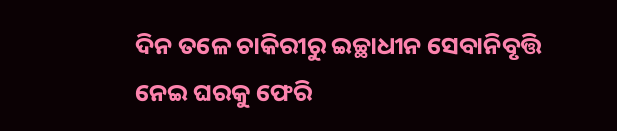ଦିନ ତଳେ ଚାକିରୀରୁ ଇଚ୍ଛାଧୀନ ସେବାନିବୃତ୍ତି ନେଇ ଘରକୁ ଫେରି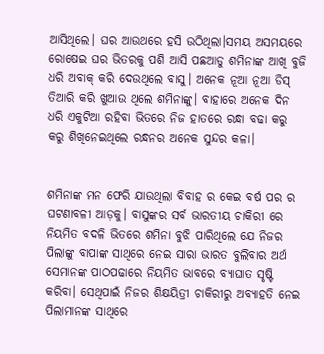ଆସିଥିଲେ। ଘର ଆଉଥରେ ହସି ଉଠିଥିଲା।ସମୟ ଅସମୟରେ ରୋଷେଇ ଘର ଭିତରକୁ ପଶି ଆସି ପଛଆଡୁ ଶମିନାଙ୍କ ଆଖି ବୁଜି ଧରି ଅବାକ୍ କରି ଦେଉଥିଲେ ବାସୁ। ଅନେକ ନୂଆ ନୂଆ ଡିସ୍ ତିଆରି କରି ଖୁଆଉ ଥିଲେ ଶମିନାଙ୍କୁ। ବାହାରେ ଅନେକ ଦିନ ଧରି ଏକୁଟିଆ ରହିବା ଭିତରେ ନିଜ ହାତରେ ରନ୍ଧା ବଢା କରୁ କରୁ ଶିଖିନେଇଥିଲେ ରନ୍ଧନର ଅନେକ ସୁନ୍ଦର କଳା।


ଶମିନାଙ୍କ ମନ ଫେରି ଯାଉଥିଲା ବିବାହ ର କେଇ ବର୍ଷ ପର ର ଘଟଣାବଳୀ ଆଡ଼କୁ। ବାସୁଙ୍କର ସର୍ବ ଭାରତୀୟ ଚାକିରୀ ରେ ନିୟମିତ ବଦଳି ଭିତରେ ଶମିନା ବୁଝି ପାରିଥିଲେ ଯେ ନିଜର ପିଲାଙ୍କୁ ବାପାଙ୍କ ସାଥିରେ ନେଇ ସାରା ଭାରତ ବୁଲିବାର ଅର୍ଥ ସେମାନଙ୍କ ପାଠପଢାରେ ନିୟମିତ ଭାବରେ ବ୍ୟାଘାତ ସୃଷ୍ଟି କରିବା। ସେଥିପାଇଁ ନିଜର ଶିକ୍ଷୟିତ୍ରୀ ଚାକିରୀରୁ ଅବ୍ୟାହତି ନେଇ ପିଲାମାନଙ୍କ ସାଥିରେ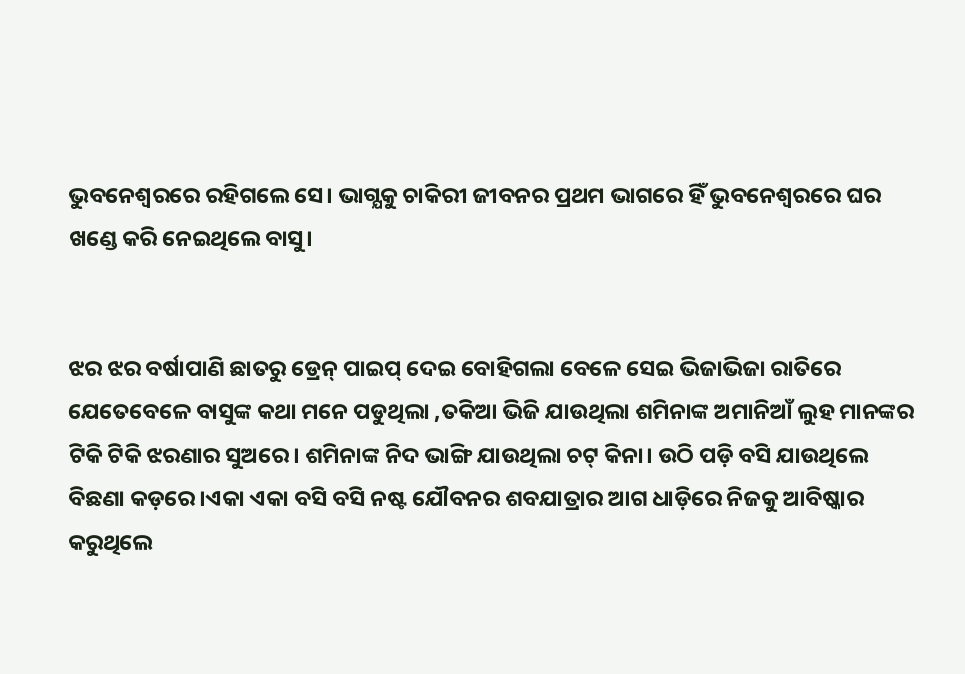ଭୁବନେଶ୍ୱରରେ ରହିଗଲେ ସେ। ଭାଗ୍ଯକୁ ଚାକିରୀ ଜୀବନର ପ୍ରଥମ ଭାଗରେ ହିଁ ଭୁବନେଶ୍ୱରରେ ଘର ଖଣ୍ଡେ କରି ନେଇଥିଲେ ବାସୁ।


ଝର ଝର ବର୍ଷାପାଣି ଛାତରୁ ଡ୍ରେନ୍ ପାଇପ୍ ଦେଇ ବୋହିଗଲା ବେଳେ ସେଇ ଭିଜାଭିଜା ରାତିରେ ଯେତେବେଳେ ବାସୁଙ୍କ କଥା ମନେ ପଡୁଥିଲା ,ତକିଆ ଭିଜି ଯାଉଥିଲା ଶମିନାଙ୍କ ଅମାନିଆଁ ଲୁହ ମାନଙ୍କର ଟିକି ଟିକି ଝରଣାର ସୁଅରେ। ଶମିନାଙ୍କ ନିଦ ଭାଙ୍ଗି ଯାଉଥିଲା ଚଟ୍ କିନା। ଉଠି ପଡ଼ି ବସି ଯାଉଥିଲେ ବିଛଣା କଡ଼ରେ।ଏକା ଏକା ବସି ବସି ନଷ୍ଟ ଯୌବନର ଶବଯାତ୍ରାର ଆଗ ଧାଡ଼ିରେ ନିଜକୁ ଆବିଷ୍କାର କରୁଥିଲେ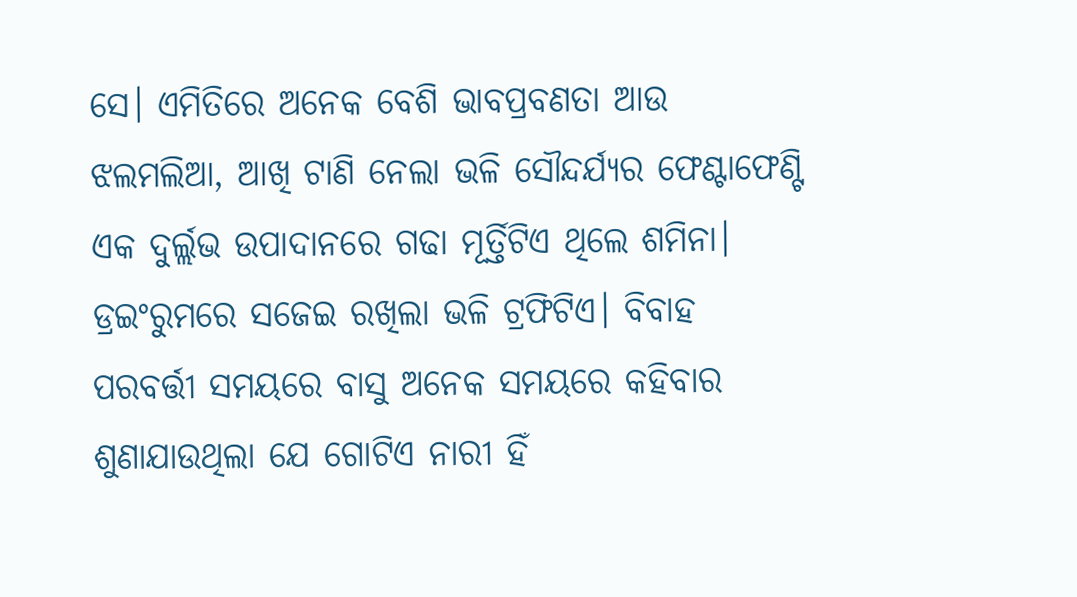ସେ। ଏମିତିରେ ଅନେକ ବେଶି ଭାବପ୍ରବଣତା ଆଉ ଝଲମଲିଆ, ଆଖି ଟାଣି ନେଲା ଭଳି ସୌନ୍ଦର୍ଯ୍ୟର ଫେଣ୍ଟାଫେଣ୍ଟି ଏକ ଦୁର୍ଲ୍ଲଭ ଉପାଦାନରେ ଗଢା ମୂର୍ତ୍ତିଟିଏ ଥିଲେ ଶମିନା। ଡ୍ରଇଂରୁମରେ ସଜେଇ ରଖିଲା ଭଳି ଟ୍ରଫିଟିଏ। ବିବାହ ପରବର୍ତ୍ତୀ ସମୟରେ ବାସୁ ଅନେକ ସମୟରେ କହିବାର ଶୁଣାଯାଉଥିଲା ଯେ ଗୋଟିଏ ନାରୀ ହିଁ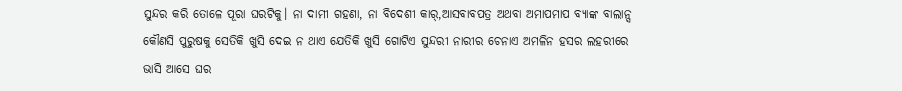ସୁନ୍ଦର କରି ତୋଳେ ପୂରା ଘରଟିକୁ। ନା ଦାମୀ ଗହଣା, ନା ବିଦେଶୀ କାର୍,ଆସବାବପତ୍ର ଅଥବା ଅମାପମାପ ବ୍ୟାଙ୍କ ବାଲାନ୍ସ କୌଣସି ପୁରୁଷକୁ ସେତିକି ଖୁସି ଦେଇ ନ ଥାଏ ଯେତିକି ଖୁସି ଗୋଟିଏ ସୁନ୍ଦରୀ ନାରୀର ଚେନାଏ ଅମଳିନ ହସର ଲହରୀରେ ଭାସି ଆସେ ଘର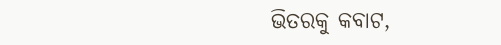ଭିତରକୁ କବାଟ,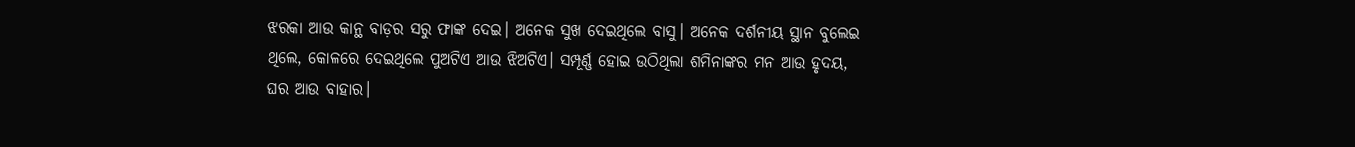ଝରକା ଆଉ କାନ୍ଥ ବାଡ଼ର ସରୁ ଫାଙ୍କ ଦେଇ। ଅନେକ ସୁଖ ଦେଇଥିଲେ ବାସୁ। ଅନେକ ଦର୍ଶନୀୟ ସ୍ଥାନ ବୁଲେଇ ଥିଲେ, କୋଳରେ ଦେଇଥିଲେ ପୁଅଟିଏ ଆଉ ଝିଅଟିଏ। ସମ୍ପୂର୍ଣ୍ଣ ହୋଇ ଉଠିଥିଲା ଶମିନାଙ୍କର ମନ ଆଉ ହୃଦୟ, ଘର ଆଉ ବାହାର।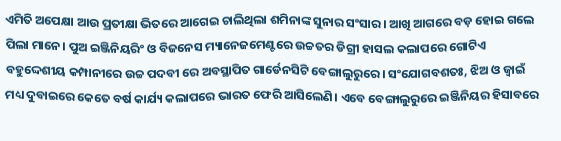ଏମିତି ଅପେକ୍ଷା ଆଉ ପ୍ରତୀକ୍ଷା ଭିତରେ ଆଗେଇ ଚାଲିଥିଲା ଶମିନାଙ୍କ ସୁନାର ସଂସାର। ଆଖି ଆଗରେ ବଡ଼ ହୋଇ ଗଲେ ପିଲା ମାନେ। ପୁଅ ଇଞ୍ଜିନିୟରିଂ ଓ ବିଜନେସ ମ୍ୟାନେଜମେଣ୍ଟରେ ଉଚ୍ଚତର ଡିଗ୍ରୀ ହାସଲ କଲାପରେ ଗୋଟିଏ ବହୁଦ୍ଦେଶୀୟ କମ୍ପାନୀରେ ଉଚ୍ଚ ପଦବୀ ରେ ଅବସ୍ଥାପିତ ଗାର୍ଡେନସିଟି ବେଙ୍ଗାଲୁରୁରେ। ସଂଯୋଗବଶତଃ, ଝିଅ ଓ ଜ୍ଵାଇଁ ମଧ୍ୟ ଦୁବାଇରେ କେତେ ବର୍ଷ କାର୍ଯ୍ୟ କଲାପରେ ଭାରତ ଫେରି ଆସିଲେଣି। ଏବେ ବେଙ୍ଗାଲୁରୁରେ ଇଞ୍ଜିନିୟର ହିସାବରେ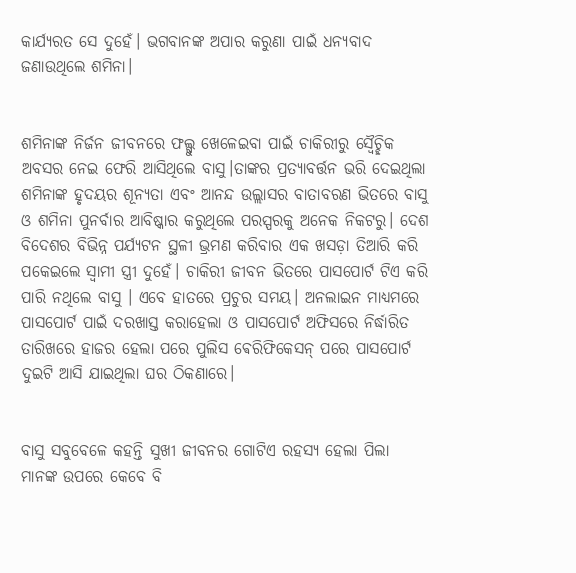କାର୍ଯ୍ୟରତ ସେ ଦୁହେଁ। ଭଗବାନଙ୍କ ଅପାର କରୁଣା ପାଇଁ ଧନ୍ୟବାଦ ଜଣାଉଥିଲେ ଶମିନା।


ଶମିନାଙ୍କ ନିର୍ଜନ ଜୀବନରେ ଫଲ୍ଗୁ ଖେଳେଇବା ପାଇଁ ଚାକିରୀରୁ ସ୍ଵୈଚ୍ଛିକ ଅବସର ନେଇ ଫେରି ଆସିଥିଲେ ବାସୁ।ତାଙ୍କର ପ୍ରତ୍ୟାବର୍ତ୍ତନ ଭରି ଦେଇଥିଲା ଶମିନାଙ୍କ ହୃଦୟର ଶୂନ୍ୟତା ଏବଂ ଆନନ୍ଦ ଉଲ୍ଲାସର ବାତାବରଣ ଭିତରେ ବାସୁ ଓ ଶମିନା ପୁନର୍ବାର ଆବିଷ୍କାର କରୁଥିଲେ ପରସ୍ପରକୁ ଅନେକ ନିକଟରୁ। ଦେଶ ବିଦେଶର ବିଭିନ୍ନ ପର୍ଯ୍ୟଟନ ସ୍ଥଳୀ ଭ୍ରମଣ କରିବାର ଏକ ଖସଡ଼ା ତିଆରି କରି ପକେଇଲେ ସ୍ଵାମୀ ସ୍ତ୍ରୀ ଦୁହେଁ। ଚାକିରୀ ଜୀବନ ଭିତରେ ପାସପୋର୍ଟ ଟିଏ କରି ପାରି ନଥିଲେ ବାସୁ । ଏବେ ହାତରେ ପ୍ରଚୁର ସମୟ। ଅନଲାଇନ ମାଧ୍ୟମରେ ପାସପୋର୍ଟ ପାଇଁ ଦରଖାସ୍ତ କରାହେଲା ଓ ପାସପୋର୍ଟ ଅଫିସରେ ନିର୍ଦ୍ଧାରିତ ତାରିଖରେ ହାଜର ହେଲା ପରେ ପୁଲିସ ଵେରିଫିକେସନ୍ ପରେ ପାସପୋର୍ଟ ଦୁଇଟି ଆସି ଯାଇଥିଲା ଘର ଠିକଣାରେ।


ବାସୁ ସବୁବେଳେ କହନ୍ତି ସୁଖୀ ଜୀବନର ଗୋଟିଏ ରହସ୍ୟ ହେଲା ପିଲା ମାନଙ୍କ ଉପରେ କେବେ ବି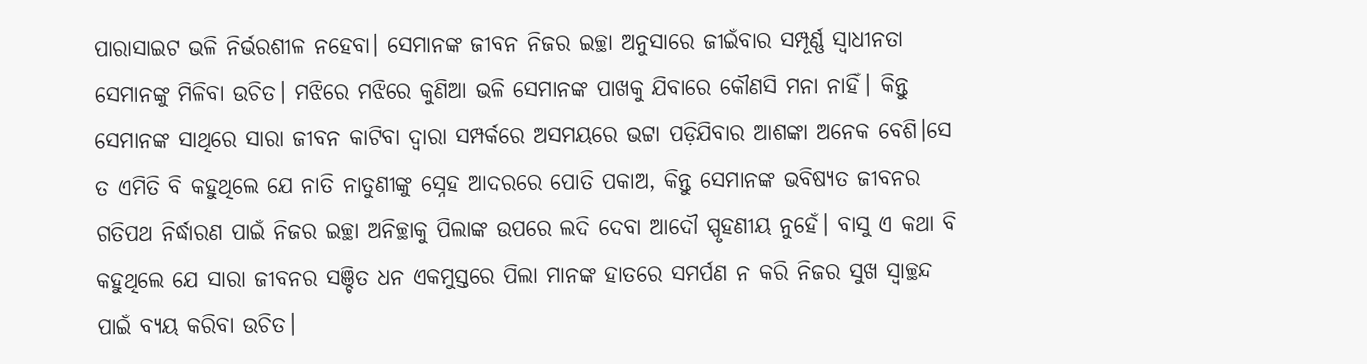ପାରାସାଇଟ ଭଳି ନିର୍ଭରଶୀଳ ନହେବା। ସେମାନଙ୍କ ଜୀବନ ନିଜର ଇଚ୍ଛା ଅନୁସାରେ ଜୀଇଁବାର ସମ୍ପୂର୍ଣ୍ଣ ସ୍ଵାଧୀନତା ସେମାନଙ୍କୁ ମିଳିବା ଉଚିତ। ମଝିରେ ମଝିରେ କୁଣିଆ ଭଳି ସେମାନଙ୍କ ପାଖକୁ ଯିବାରେ କୌଣସି ମନା ନାହିଁ। କିନ୍ତୁ ସେମାନଙ୍କ ସାଥିରେ ସାରା ଜୀବନ କାଟିବା ଦ୍ଵାରା ସମ୍ପର୍କରେ ଅସମୟରେ ଭଟ୍ଟା ପଡ଼ିଯିବାର ଆଶଙ୍କା ଅନେକ ବେଶି।ସେ ତ ଏମିତି ବି କହୁଥିଲେ ଯେ ନାତି ନାତୁଣୀଙ୍କୁ ସ୍ନେହ ଆଦରରେ ପୋତି ପକାଅ, କିନ୍ତୁ ସେମାନଙ୍କ ଭବିଷ୍ୟତ ଜୀବନର ଗତିପଥ ନିର୍ଦ୍ଧାରଣ ପାଇଁ ନିଜର ଇଚ୍ଛା ଅନିଚ୍ଛାକୁ ପିଲାଙ୍କ ଉପରେ ଲଦି ଦେବା ଆଦୌ ସ୍ପୃହଣୀୟ ନୁହେଁ। ବାସୁ ଏ କଥା ବି କହୁଥିଲେ ଯେ ସାରା ଜୀବନର ସଞ୍ଚିତ ଧନ ଏକମୁସ୍ତରେ ପିଲା ମାନଙ୍କ ହାତରେ ସମର୍ପଣ ନ କରି ନିଜର ସୁଖ ସ୍ଵାଚ୍ଛନ୍ଦ ପାଇଁ ବ୍ୟୟ କରିବା ଉଚିତ।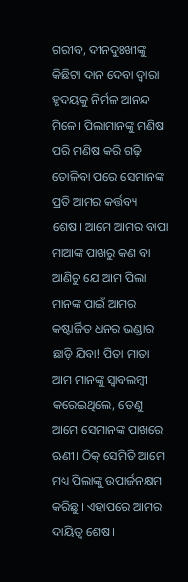ଗରୀବ, ଦୀନଦୁଃଖୀଙ୍କୁ କିଛିଟା ଦାନ ଦେବା ଦ୍ଵାରା ହୃଦୟକୁ ନିର୍ମଳ ଆନନ୍ଦ ମିଳେ। ପିଲାମାନଙ୍କୁ ମଣିଷ ପରି ମଣିଷ କରି ଗଢ଼ି ତୋଳିବା ପରେ ସେମାନଙ୍କ ପ୍ରତି ଆମର କର୍ତ୍ତବ୍ୟ ଶେଷ। ଆମେ ଆମର ବାପା ମାଆଙ୍କ ପାଖରୁ କଣ ବା ଆଣିଚୁ ଯେ ଆମ ପିଲା ମାନଙ୍କ ପାଇଁ ଆମର କଷ୍ଟାର୍ଜିତ ଧନର ଭଣ୍ଡାର ଛାଡ଼ି ଯିବା! ପିତା ମାତା ଆମ ମାନଙ୍କୁ ସ୍ଵାବଲମ୍ବୀ କରେଇଥିଲେ, ତେଣୁ ଆମେ ସେମାନଙ୍କ ପାଖରେ ଋଣୀ। ଠିକ୍ ସେମିତି ଆମେ ମଧ୍ୟ ପିଲାଙ୍କୁ ଉପାର୍ଜନକ୍ଷମ କରିଛୁ। ଏହାପରେ ଆମର ଦାୟିତ୍ୱ ଶେଷ।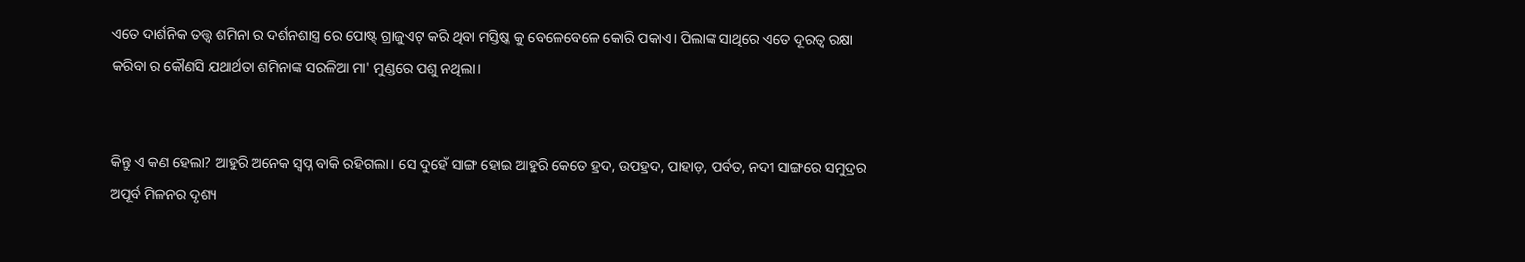ଏତେ ଦାର୍ଶନିକ ତତ୍ତ୍ୱ ଶମିନା ର ଦର୍ଶନଶାସ୍ତ୍ର ରେ ପୋଷ୍ଟ୍ ଗ୍ରାଜୁଏଟ୍ କରି ଥିବା ମସ୍ତିଷ୍କ କୁ ବେଳେବେଳେ କୋରି ପକାଏ। ପିଲାଙ୍କ ସାଥିରେ ଏତେ ଦୂରତ୍ୱ ରକ୍ଷା କରିବା ର କୌଣସି ଯଥାର୍ଥତା ଶମିନାଙ୍କ ସରଳିଆ ମା' ମୁଣ୍ଡରେ ପଶୁ ନଥିଲା।


କିନ୍ତୁ ଏ କଣ ହେଲା? ଆହୁରି ଅନେକ ସ୍ଵପ୍ନ ବାକି ରହିଗଲା। ସେ ଦୁହେଁ ସାଙ୍ଗ ହୋଇ ଆହୁରି କେତେ ହ୍ରଦ, ଉପହ୍ରଦ, ପାହାଡ଼, ପର୍ବତ, ନଦୀ ସାଙ୍ଗରେ ସମୁଦ୍ରର ଅପୂର୍ବ ମିଳନର ଦୃଶ୍ୟ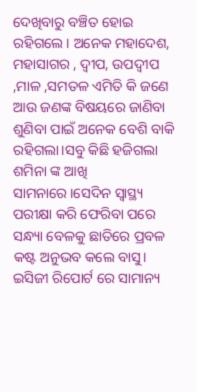ଦେଖିବାରୁ ବଞ୍ଚିତ ହୋଇ ରହିଗଲେ। ଅନେକ ମହାଦେଶ, ମହାସାଗର , ଦ୍ଵୀପ, ଉପଦ୍ଵୀପ ,ମାଳ ,ସମତଳ ଏମିତି କି ଜଣେ ଆଉ ଜଣଙ୍କ ବିଷୟରେ ଜାଣିବା ଶୁଣିବା ପାଇଁ ଅନେକ ବେଶି ବାକି ରହିଗଲା।ସବୁ କିଛି ହଜିଗଲା ଶମିନା ଙ୍କ ଆଖି ସାମନାରେ।ସେଦିନ ସ୍ଵାସ୍ଥ୍ୟ ପରୀକ୍ଷା କରି ଫେରିବା ପରେ ସନ୍ଧ୍ୟା ବେଳକୁ ଛାତିରେ ପ୍ରବଳ କଷ୍ଟ ଅନୁଭବ କଲେ ବାସୁ। ଇସିଜୀ ରିପୋର୍ଟ ରେ ସାମାନ୍ୟ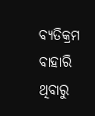ବ୍ୟତିକ୍ରମ ବାହାରି ଥିବାରୁ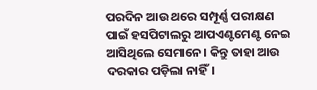ପରଦିନ ଆଉ ଥରେ ସମ୍ପୂର୍ଣ୍ଣ ପରୀକ୍ଷଣ ପାଇଁ ହସପିଟାଲରୁ ଆପଏଣ୍ଟମେଣ୍ଟ ନେଇ ଆସିଥିଲେ ସେମାନେ। କିନ୍ତୁ ତାହା ଆଉ ଦରକାର ପଡ଼ିଲା ନାହିଁ।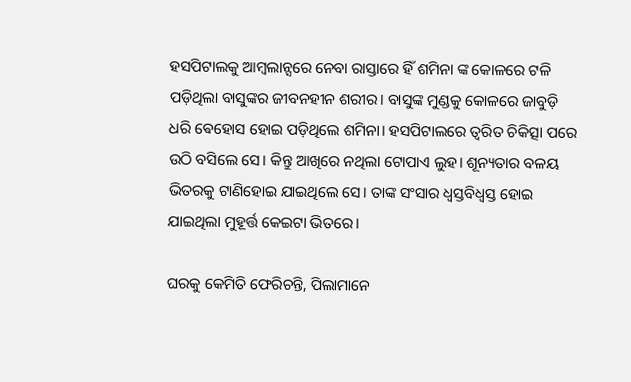ହସପିଟାଲକୁ ଆମ୍ବଲାନ୍ସରେ ନେବା ରାସ୍ତାରେ ହିଁ ଶମିନା ଙ୍କ କୋଳରେ ଟଳି ପଡ଼ିଥିଲା ବାସୁଙ୍କର ଜୀବନହୀନ ଶରୀର। ବାସୁଙ୍କ ମୁଣ୍ଡକୁ କୋଳରେ ଜାବୁଡ଼ି ଧରି ଵେହୋସ ହୋଇ ପଡ଼ିଥିଲେ ଶମିନା। ହସପିଟାଲରେ ତ୍ଵରିତ ଚିକିତ୍ସା ପରେ ଉଠି ବସିଲେ ସେ। କିନ୍ତୁ ଆଖିରେ ନଥିଲା ଟୋପାଏ ଲୁହ। ଶୂନ୍ୟତାର ବଳୟ ଭିତରକୁ ଟାଣିହୋଇ ଯାଇଥିଲେ ସେ। ତାଙ୍କ ସଂସାର ଧ୍ଵସ୍ତବିଧ୍ଵସ୍ତ ହୋଇ ଯାଇଥିଲା ମୁହୂର୍ତ୍ତ କେଇଟା ଭିତରେ।

ଘରକୁ କେମିତି ଫେରିଚନ୍ତି, ପିଲାମାନେ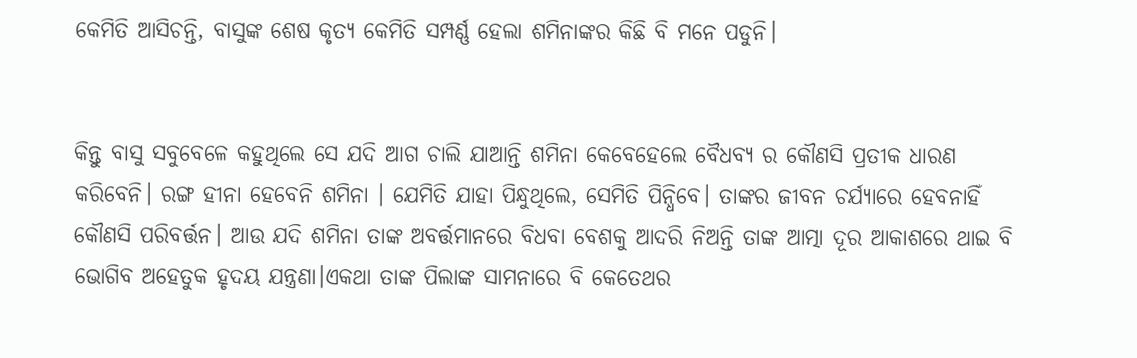କେମିତି ଆସିଚନ୍ତି, ବାସୁଙ୍କ ଶେଷ କୃତ୍ୟ କେମିତି ସମ୍ପର୍ଣ୍ଣ ହେଲା ଶମିନାଙ୍କର କିଛି ବି ମନେ ପଡୁନି।


କିନ୍ତୁ ବାସୁ ସବୁବେଳେ କହୁଥିଲେ ସେ ଯଦି ଆଗ ଚାଲି ଯାଆନ୍ତି ଶମିନା କେବେହେଲେ ବୈଧବ୍ୟ ର କୌଣସି ପ୍ରତୀକ ଧାରଣ କରିବେନି। ରଙ୍ଗ ହୀନା ହେବେନି ଶମିନା । ଯେମିତି ଯାହା ପିନ୍ଧୁଥିଲେ, ସେମିତି ପିନ୍ଧିବେ। ତାଙ୍କର ଜୀବନ ଚର୍ଯ୍ୟାରେ ହେବନାହିଁ କୌଣସି ପରିବର୍ତ୍ତନ। ଆଉ ଯଦି ଶମିନା ତାଙ୍କ ଅବର୍ତ୍ତମାନରେ ବିଧବା ବେଶକୁ ଆଦରି ନିଅନ୍ତି ତାଙ୍କ ଆତ୍ମା ଦୂର ଆକାଶରେ ଥାଇ ବି ଭୋଗିବ ଅହେତୁକ ହୃଦୟ ଯନ୍ତ୍ରଣା।ଏକଥା ତାଙ୍କ ପିଲାଙ୍କ ସାମନାରେ ବି କେତେଥର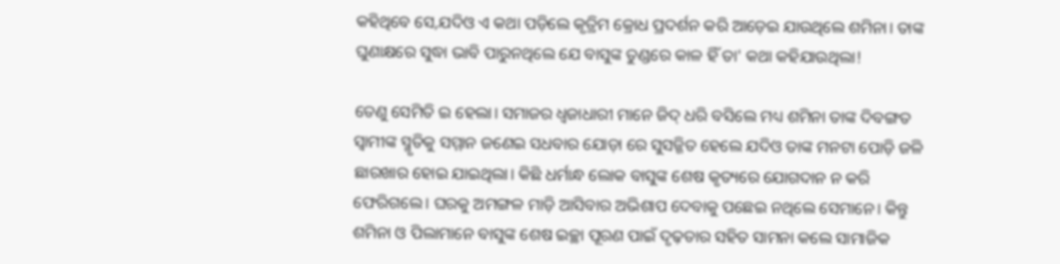କହିଥିବେ ସେ,ଯଦିଓ ଏ କଥା ପଡ଼ିଲେ କୃତ୍ରିମ କ୍ରୋଧ ପ୍ରଦର୍ଶନ କରି ଆଡ଼େଇ ଯାଉଥିଲେ ଶମିନା। ତାଙ୍କ ଘୁଣାକ୍ଷରେ ସୁଦ୍ଧା ଭାବି ପାରୁନଥିଲେ ଯେ ବାସୁଙ୍କ ତୁଣ୍ଡରେ କାଳ ହିଁ ତା' କଥା କହିଯାଉଥିଲା!

ତେଣୁ ସେମିତି ଇ ହେଲା। ସମାଜର ଧ୍ଵଜାଧାରୀ ମାନେ ଜିଦ୍ ଧରି ବସିଲେ ମଧ୍ୟ ଶମିନା ତାଙ୍କ ଦିବଙ୍ଗତ ସ୍ଵାମୀଙ୍କ ସ୍ମୃତିକୁ ସମ୍ମାନ ଜଣେଇ ସଧବାର ଯୋଡ଼ା ରେ ସୁସଜ୍ଜିତ ହେଲେ ଯଦିଓ ତାଙ୍କ ମନଟା ପୋଡ଼ି ଜଳି ଛାରଖାର ହୋଇ ଯାଇଥିଲା। କିଛି ଧର୍ମାନ୍ଧ ଲୋକ ବାସୁଙ୍କ ଶେଷ କୃତ୍ୟରେ ଯୋଗଦାନ ନ କରି ଫେରିଗଲେ। ଘରକୁ ଅମଙ୍ଗଳ ମାଡ଼ି ଆସିବାର ଅଭିଶାପ ଦେବାକୁ ପଛେଇ ନଥିଲେ ସେମାନେ। କିନ୍ତୁ ଶମିନା ଓ ପିଲାମାନେ ବାସୁଙ୍କ ଶେଷ ଇଚ୍ଛା ପୂରଣ ପାଇଁ ଦୃଢ଼ତାର ସହିତ ସାମନା କଲେ ସାମାଜିକ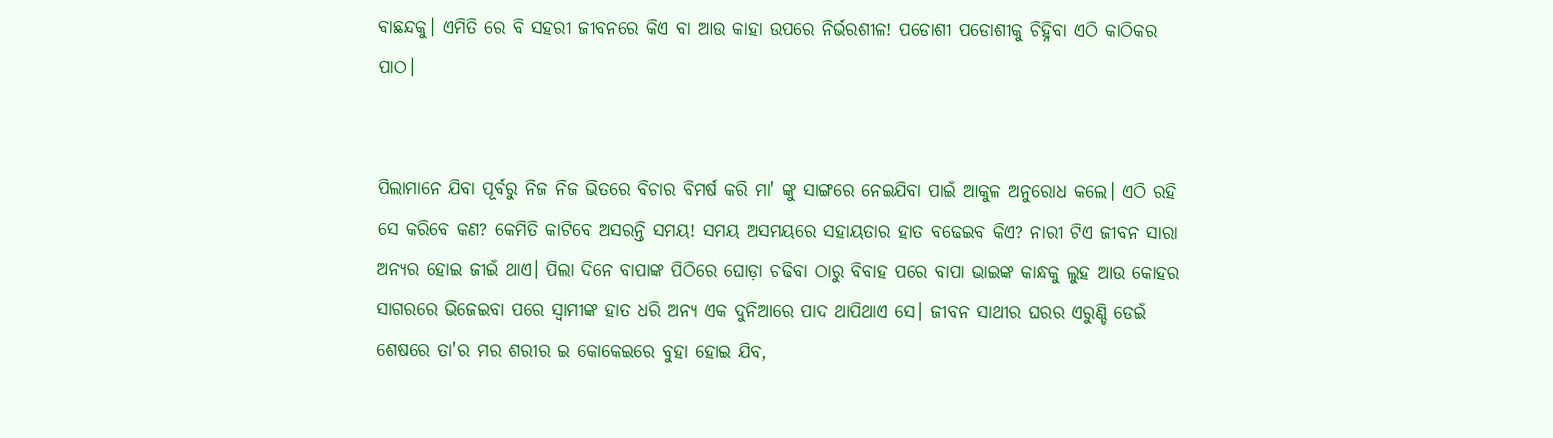ବାଛନ୍ଦକୁ। ଏମିତି ରେ ବି ସହରୀ ଜୀବନରେ କିଏ ବା ଆଉ କାହା ଉପରେ ନିର୍ଭରଶୀଳ! ପଡୋଶୀ ପଡୋଶୀକୁ ଚିହ୍ନିବା ଏଠି କାଠିକର ପାଠ।


ପିଲାମାନେ ଯିବା ପୂର୍ବରୁ ନିଜ ନିଜ ଭିତରେ ବିଚାର ବିମର୍ଷ କରି ମା' ଙ୍କୁ ସାଙ୍ଗରେ ନେଇଯିବା ପାଇଁ ଆକୁଳ ଅନୁରୋଧ କଲେ। ଏଠି ରହି ସେ କରିବେ କଣ? କେମିତି କାଟିବେ ଅସରନ୍ତି ସମୟ! ସମୟ ଅସମୟରେ ସହାୟତାର ହାତ ବଢେଇବ କିଏ? ନାରୀ ଟିଏ ଜୀବନ ସାରା ଅନ୍ୟର ହୋଇ ଜୀଇଁ ଥାଏ। ପିଲା ଦିନେ ବାପାଙ୍କ ପିଠିରେ ଘୋଡ଼ା ଚଢିବା ଠାରୁ ବିବାହ ପରେ ବାପା ଭାଇଙ୍କ କାନ୍ଧକୁ ଲୁହ ଆଉ କୋହର ସାଗରରେ ଭିଜେଇବା ପରେ ସ୍ଵାମୀଙ୍କ ହାତ ଧରି ଅନ୍ୟ ଏକ ଦୁନିଆରେ ପାଦ ଥାପିଥାଏ ସେ। ଜୀବନ ସାଥୀର ଘରର ଏରୁଣ୍ଡି ଡେଇଁ ଶେଷରେ ତା'ର ମର ଶରୀର ଇ କୋକେଇରେ ବୁହା ହୋଇ ଯିବ,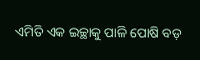ଏମିତି ଏକ ଇଚ୍ଛାକୁ ପାଳି ପୋଷି ବଡ଼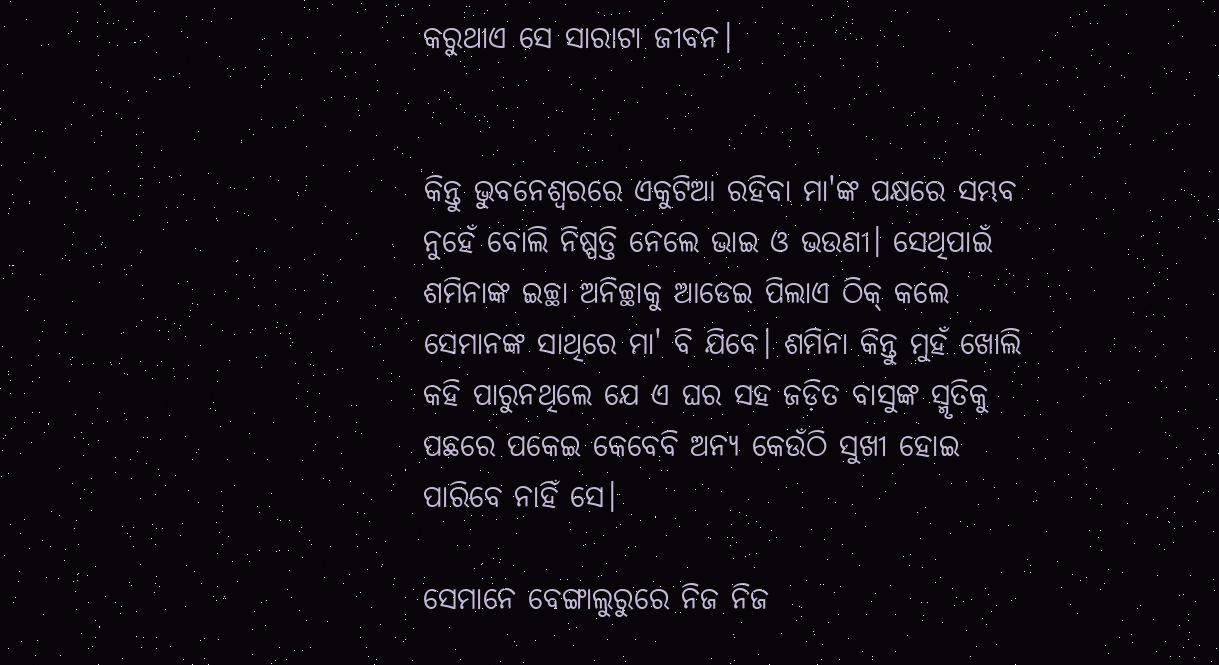କରୁଥାଏ ସେ ସାରାଟା ଜୀବନ।


କିନ୍ତୁ ଭୁବନେଶ୍ୱରରେ ଏକୁଟିଆ ରହିବା ମା'ଙ୍କ ପକ୍ଷରେ ସମ୍ଭବ ନୁହେଁ ବୋଲି ନିଷ୍ପତ୍ତି ନେଲେ ଭାଇ ଓ ଭଉଣୀ। ସେଥିପାଇଁ ଶମିନାଙ୍କ ଇଚ୍ଛା ଅନିଚ୍ଛାକୁ ଆଡେଇ ପିଲାଏ ଠିକ୍ କଲେ ସେମାନଙ୍କ ସାଥିରେ ମା' ବି ଯିବେ। ଶମିନା କିନ୍ତୁ ମୁହଁ ଖୋଲି କହି ପାରୁନଥିଲେ ଯେ ଏ ଘର ସହ ଜଡ଼ିତ ବାସୁଙ୍କ ସ୍ମୃତିକୁ ପଛରେ ପକେଇ କେବେବି ଅନ୍ୟ କେଉଁଠି ସୁଖୀ ହୋଇ ପାରିବେ ନାହିଁ ସେ।

ସେମାନେ ବେଙ୍ଗାଲୁରୁରେ ନିଜ ନିଜ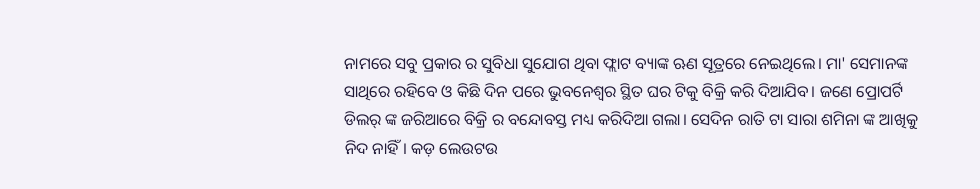ନାମରେ ସବୁ ପ୍ରକାର ର ସୁବିଧା ସୁଯୋଗ ଥିବା ଫ୍ଲାଟ ବ୍ୟାଙ୍କ ଋଣ ସୂତ୍ରରେ ନେଇଥିଲେ। ମା' ସେମାନଙ୍କ ସାଥିରେ ରହିବେ ଓ କିଛି ଦିନ ପରେ ଭୁବନେଶ୍ୱର ସ୍ଥିତ ଘର ଟିକୁ ବିକ୍ରି କରି ଦିଆଯିବ। ଜଣେ ପ୍ରୋପର୍ଟି ଡିଲର୍ ଙ୍କ ଜରିଆରେ ବିକ୍ରି ର ବନ୍ଦୋବସ୍ତ ମଧ୍ୟ କରିଦିଆ ଗଲା। ସେଦିନ ରାତି ଟା ସାରା ଶମିନା ଙ୍କ ଆଖିକୁ ନିଦ ନାହିଁ। କଡ଼ ଲେଉଟଉ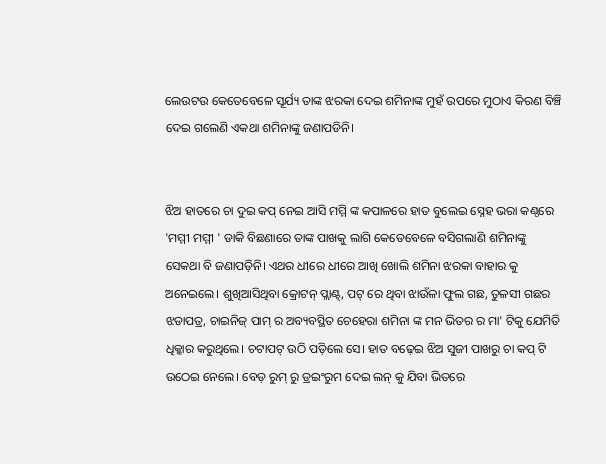ଲେଉଟଉ କେତେବେଳେ ସୂର୍ଯ୍ୟ ତାଙ୍କ ଝରକା ଦେଇ ଶମିନାଙ୍କ ମୁହଁ ଉପରେ ମୁଠାଏ କିରଣ ବିଞ୍ଚି ଦେଇ ଗଲେଣି ଏକଥା ଶମିନାଙ୍କୁ ଜଣାପଡିନି।


ଝିଅ ହାତରେ ଚା ଦୁଇ କପ୍ ନେଇ ଆସି ମମ୍ମି ଙ୍କ କପାଳରେ ହାତ ବୁଲେଇ ସ୍ନେହ ଭରା କଣ୍ଠରେ 'ମମ୍ମୀ ମମ୍ମୀ ' ଡାକି ବିଛଣାରେ ତାଙ୍କ ପାଖକୁ ଲାଗି କେତେବେଳେ ବସିଗଲାଣି ଶମିନାଙ୍କୁ ସେକଥା ବି ଜଣାପଡ଼ିନି। ଏଥର ଧୀରେ ଧୀରେ ଆଖି ଖୋଲି ଶମିନା ଝରକା ବାହାର କୁ ଅନେଇଲେ। ଶୁଖିଆସିଥିବା କ୍ରୋଟନ୍ ପ୍ଲାଣ୍ଟ୍, ପଟ୍ ରେ ଥିବା ଝାଉଁଳା ଫୁଲ ଗଛ, ତୁଳସୀ ଗଛର ଝଡାପତ୍ର, ଚାଇନିଜ୍ ପାମ୍ ର ଅବ୍ୟବସ୍ଥିତ ଚେହେରା ଶମିନା ଙ୍କ ମନ ଭିତର ର ମା' ଟିକୁ ଯେମିତି ଧିକ୍କାର କରୁଥିଲେ। ଚଟାପଟ୍ ଉଠି ପଡ଼ିଲେ ସେ। ହାତ ବଢ଼େଇ ଝିଅ ସୁଜୀ ପାଖରୁ ଚା କପ୍ ଟି ଉଠେଇ ନେଲେ। ବେଡ଼ ରୁମ୍ ରୁ ଡ୍ରଇଂରୁମ ଦେଇ ଲନ୍ କୁ ଯିବା ଭିତରେ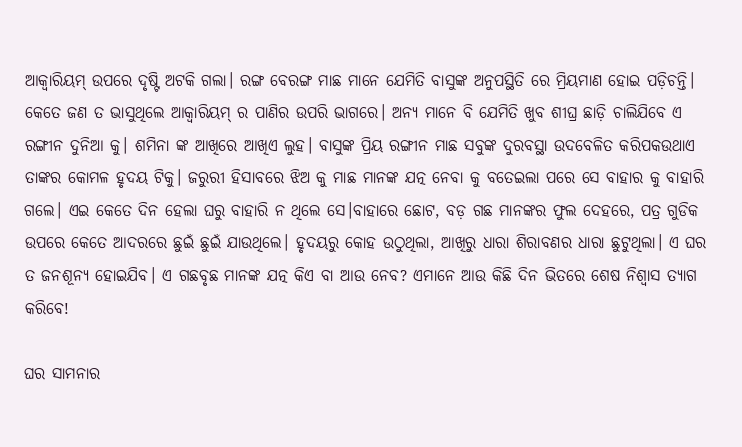ଆକ୍ଵାରିୟମ୍ ଉପରେ ଦୃଷ୍ଟି ଅଟକି ଗଲା। ରଙ୍ଗ ବେରଙ୍ଗ ମାଛ ମାନେ ଯେମିତି ବାସୁଙ୍କ ଅନୁପସ୍ଥିତି ରେ ମ୍ରିୟମାଣ ହୋଇ ପଡ଼ିଚନ୍ତି। କେତେ ଜଣ ତ ଭାସୁଥିଲେ ଆକ୍ଵାରିୟମ୍ ର ପାଣିର ଉପରି ଭାଗରେ। ଅନ୍ୟ ମାନେ ବି ଯେମିତି ଖୁବ ଶୀଘ୍ର ଛାଡ଼ି ଚାଲିଯିବେ ଏ ରଙ୍ଗୀନ ଦୁନିଆ କୁ। ଶମିନା ଙ୍କ ଆଖିରେ ଆଖିଏ ଲୁହ। ବାସୁଙ୍କ ପ୍ରିୟ ରଙ୍ଗୀନ ମାଛ ସବୁଙ୍କ ଦୁରବସ୍ଥା ଉଦବେଳିତ କରିପକଉଥାଏ ତାଙ୍କର କୋମଳ ହୃଦୟ ଟିକୁ। ଜରୁରୀ ହିସାବରେ ଝିଅ କୁ ମାଛ ମାନଙ୍କ ଯତ୍ନ ନେବା କୁ ବତେଇଲା ପରେ ସେ ବାହାର କୁ ବାହାରି ଗଲେ। ଏଇ କେତେ ଦିନ ହେଲା ଘରୁ ବାହାରି ନ ଥିଲେ ସେ।ବାହାରେ ଛୋଟ, ବଡ଼ ଗଛ ମାନଙ୍କର ଫୁଲ ଦେହରେ, ପତ୍ର ଗୁଡିକ ଉପରେ କେତେ ଆଦରରେ ଛୁଇଁ ଛୁଇଁ ଯାଉଥିଲେ। ହୃଦୟରୁ କୋହ ଉଠୁଥିଲା, ଆଖିରୁ ଧାରା ଶିରାବଣର ଧାରା ଛୁଟୁଥିଲା। ଏ ଘର ତ ଜନଶୂନ୍ୟ ହୋଇଯିବ। ଏ ଗଛବୃଛ ମାନଙ୍କ ଯତ୍ନ କିଏ ବା ଆଉ ନେବ? ଏମାନେ ଆଉ କିଛି ଦିନ ଭିତରେ ଶେଷ ନିଶ୍ଵାସ ତ୍ୟାଗ କରିବେ!

ଘର ସାମନାର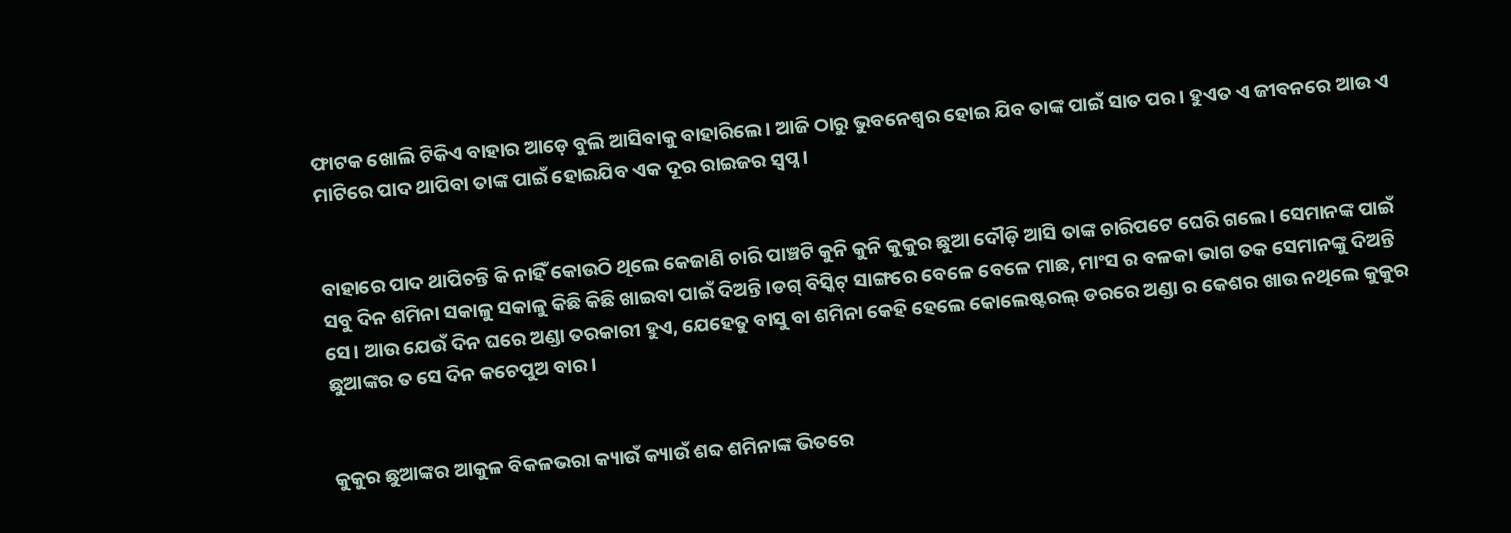ଫାଟକ ଖୋଲି ଟିକିଏ ବାହାର ଆଡ଼େ ବୁଲି ଆସିବାକୁ ବାହାରିଲେ। ଆଜି ଠାରୁ ଭୁବନେଶ୍ୱର ହୋଇ ଯିବ ତାଙ୍କ ପାଇଁ ସାତ ପର। ହୁଏତ ଏ ଜୀବନରେ ଆଉ ଏ ମାଟିରେ ପାଦ ଥାପିବା ତାଙ୍କ ପାଇଁ ହୋଇଯିବ ଏକ ଦୂର ରାଇଜର ସ୍ଵପ୍ନ।


ବାହାରେ ପାଦ ଥାପିଚନ୍ତି କି ନାହିଁ କୋଉଠି ଥିଲେ କେଜାଣି ଚାରି ପାଞ୍ଚଟି କୁନି କୁନି କୁକୁର ଛୁଆ ଦୌଡ଼ି ଆସି ତାଙ୍କ ଚାରିପଟେ ଘେରି ଗଲେ। ସେମାନଙ୍କ ପାଇଁ ସବୁ ଦିନ ଶମିନା ସକାଳୁ ସକାଳୁ କିଛି କିଛି ଖାଇବା ପାଇଁ ଦିଅନ୍ତି।ଡଗ୍ ବିସ୍କିଟ୍ ସାଙ୍ଗରେ ବେଳେ ବେଳେ ମାଛ, ମାଂସ ର ବଳକା ଭାଗ ତକ ସେମାନଙ୍କୁ ଦିଅନ୍ତି ସେ। ଆଉ ଯେଉଁ ଦିନ ଘରେ ଅଣ୍ଡା ତରକାରୀ ହୁଏ, ଯେହେତୁ ବାସୁ ବା ଶମିନା କେହି ହେଲେ କୋଲେଷ୍ଟରଲ୍ ଡରରେ ଅଣ୍ଡା ର କେଶର ଖାଉ ନଥିଲେ କୁକୁର ଛୁଆଙ୍କର ତ ସେ ଦିନ କଚେପୁଅ ବାର।


କୁକୁର ଛୁଆଙ୍କର ଆକୁଳ ବିକଳଭରା କ୍ୟାଉଁ କ୍ୟାଉଁ ଶବ୍ଦ ଶମିନାଙ୍କ ଭିତରେ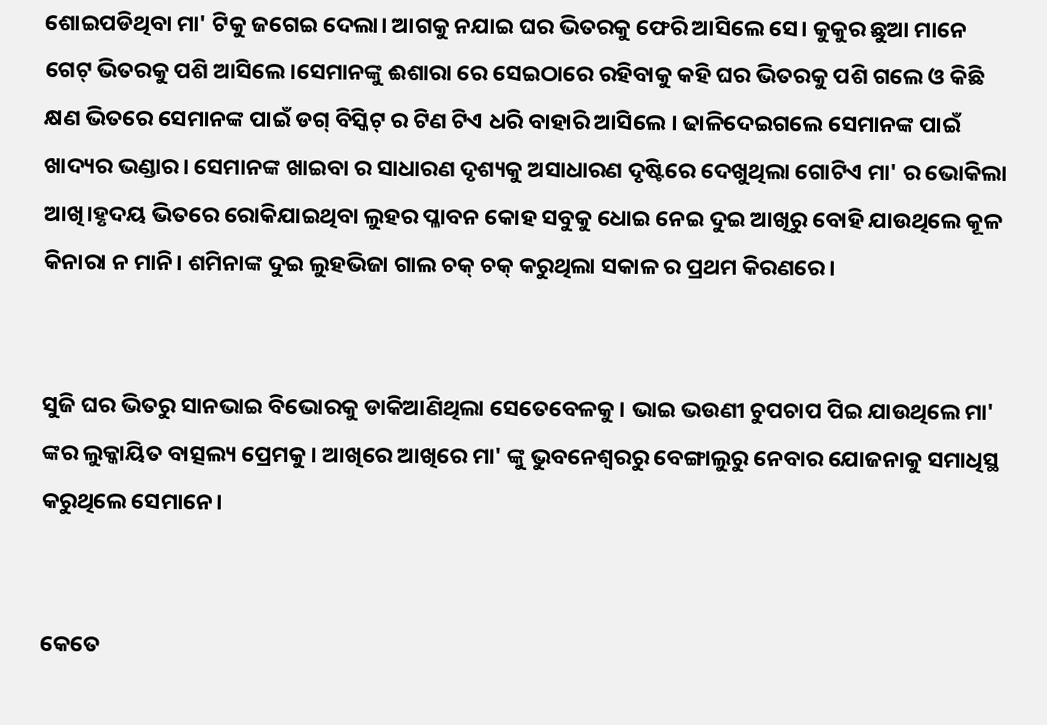ଶୋଇପଡିଥିବା ମା' ଟିକୁ ଜଗେଇ ଦେଲା। ଆଗକୁ ନଯାଇ ଘର ଭିତରକୁ ଫେରି ଆସିଲେ ସେ। କୁକୁର ଛୁଆ ମାନେ ଗେଟ୍ ଭିତରକୁ ପଶି ଆସିଲେ।ସେମାନଙ୍କୁ ଈଶାରା ରେ ସେଇଠାରେ ରହିବାକୁ କହି ଘର ଭିତରକୁ ପଶି ଗଲେ ଓ କିଛି କ୍ଷଣ ଭିତରେ ସେମାନଙ୍କ ପାଇଁ ଡଗ୍ ବିସ୍କିଟ୍ ର ଟିଣ ଟିଏ ଧରି ବାହାରି ଆସିଲେ । ଢାଳିଦେଇଗଲେ ସେମାନଙ୍କ ପାଇଁ ଖାଦ୍ୟର ଭଣ୍ଡାର। ସେମାନଙ୍କ ଖାଇବା ର ସାଧାରଣ ଦୃଶ୍ୟକୁ ଅସାଧାରଣ ଦୃଷ୍ଟିରେ ଦେଖୁଥିଲା ଗୋଟିଏ ମା' ର ଭୋକିଲା ଆଖି।ହୃଦୟ ଭିତରେ ରୋକିଯାଇଥିବା ଲୁହର ପ୍ଳାବନ କୋହ ସବୁକୁ ଧୋଇ ନେଇ ଦୁଇ ଆଖିରୁ ବୋହି ଯାଉଥିଲେ କୂଳ କିନାରା ନ ମାନି। ଶମିନାଙ୍କ ଦୁଇ ଲୁହଭିଜା ଗାଲ ଚକ୍ ଚକ୍ କରୁଥିଲା ସକାଳ ର ପ୍ରଥମ କିରଣରେ।


ସୁଜି ଘର ଭିତରୁ ସାନଭାଇ ବିଭୋରକୁ ଡାକିଆଣିଥିଲା ସେତେବେଳକୁ। ଭାଇ ଭଉଣୀ ଚୁପଚାପ ପିଇ ଯାଉଥିଲେ ମା' ଙ୍କର ଲୁକ୍କାୟିତ ବାତ୍ସଲ୍ୟ ପ୍ରେମକୁ। ଆଖିରେ ଆଖିରେ ମା' ଙ୍କୁ ଭୁବନେଶ୍ୱରରୁ ବେଙ୍ଗାଲୁରୁ ନେବାର ଯୋଜନାକୁ ସମାଧିସ୍ଥ କରୁଥିଲେ ସେମାନେ।


କେତେ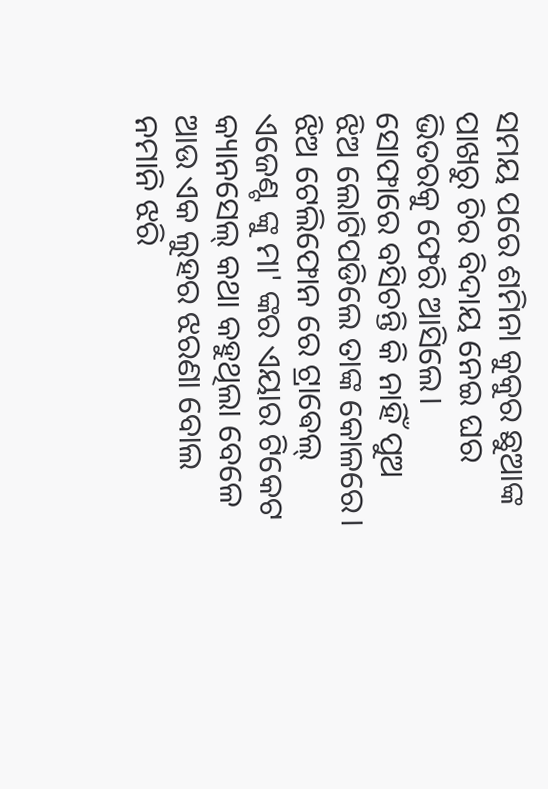ସମୟ ପରେ ଶମିନା କୁକୁର ଛୁଆଙ୍କ ପାଖରୁ ଚିର ବିଦାୟ ନେଇ ଘର ଭିତରକୁ ଫେରି ଆସିଲେ। ସୋଫାରେ ବସିଚନ୍ତି କି ନାହିଁ ପୁଅ ଝିଅ ଲୋଟିପଡିଲେ ତାଙ୍କ କୋଳରେ। ଝିଅ ଟେଲିଫୋନ ରେ ଟ୍ରାଵେଲ୍ ଏଜେଣ୍ଟ ଙ୍କୁ ମା' ଙ୍କର ଏୟାର ଟିକେଟ କ୍ୟାନସେଲ୍ କଥା କହୁଥିଲା ବେଳେ ଆଉ ଏକ ଲୁହର ଝରଣା ବୋଲ ନମାନି ଝରି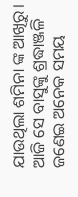ଯାଉଥିଲା ଶମିନା ଙ୍କ ଆଖିରୁ। ଆଜି ସେ ବାସୁଙ୍କୁ ଶ୍ରଦ୍ଧାଞ୍ଜଳି ଜଣେଇ ଅନେକ ସମୟ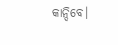କାନ୍ଦିବେ।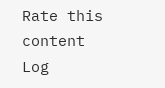Rate this content
Log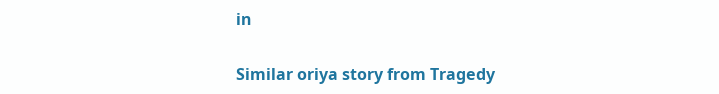in

Similar oriya story from Tragedy